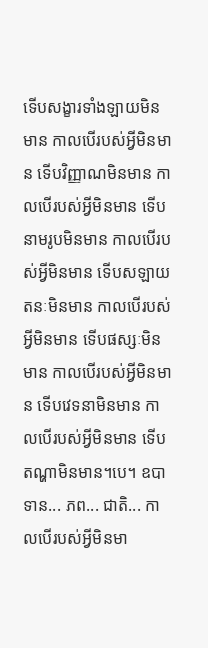ទើបសង្ខារទាំងឡាយមិនមាន កាលបើរបស់អ្វីមិនមាន ទើបវិញ្ញាណមិនមាន កាលបើរបស់អ្វីមិនមាន ទើបនាមរូបមិនមាន កាលបើរបស់អ្វីមិនមាន ទើបសឡាយតនៈមិនមាន កាលបើរបស់អ្វីមិនមាន ទើបផស្សៈមិនមាន កាលបើរបស់អ្វីមិនមាន ទើបវេទនាមិនមាន កាលបើរបស់អ្វីមិនមាន ទើបតណ្ហាមិនមាន។បេ។ ឧបាទាន... ភព... ជាតិ... កាលបើរបស់អ្វីមិនមា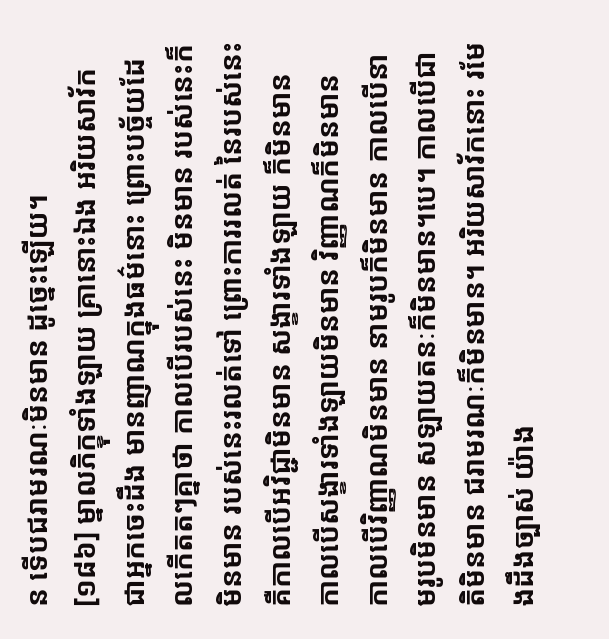ន ទើបជរាមរណៈមិនមាន ដូច្នេះឡើយ។
[១៨៦] ម្នាលភិក្ខុទាំងឡាយ គ្រានោះឯង អរិយសាវ័កជាអ្នកចេះដឹង មានញាណក្នុងធម៌នោះ ព្រោះបច្ច័យដែលកើតតៗគ្នាថា កាលបើរបស់នេះ មិនមាន របស់នេះក៏មិនមាន របស់នេះរលត់ទៅ ព្រោះការរលត់ នៃរបស់នេះ គឺកាលបើអវិជ្ជាមិនមាន សង្ខារទាំងឡាយ ក៏មិនមាន កាលបើសង្ខារទាំងឡាយមិនមាន វិញ្ញាណក៏មិនមាន កាលបើវិញ្ញាណមិនមាន នាមរូបក៏មិនមាន កាលបើនាមរូបមិនមាន សឡាយតនៈក៏មិនមាន។បេ។ កាលបើជាតិមិនមាន ជរាមរណៈក៏មិនមាន។ អរិយសាវ័កនោះ រមែងដឹងច្បាស់ យ៉ាង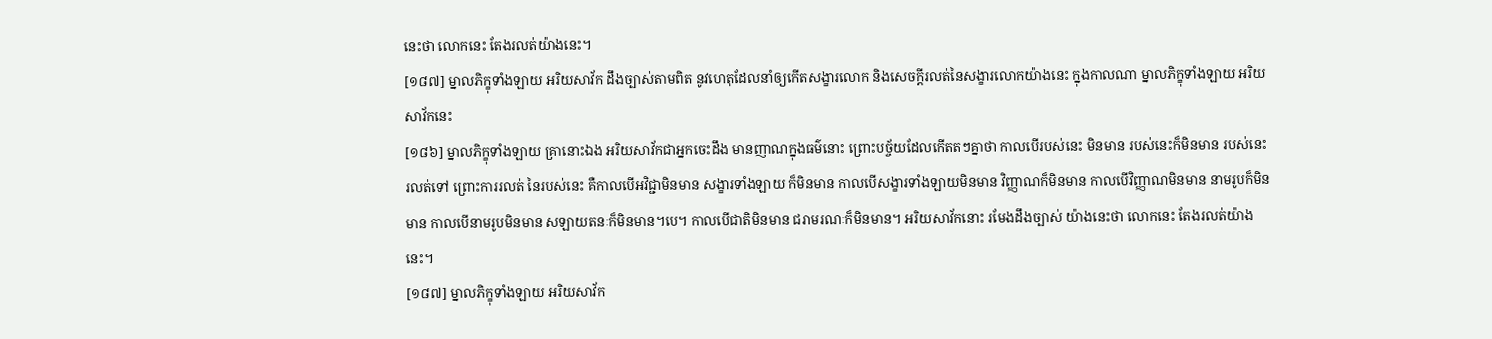នេះថា លោកនេះ តែងរលត់យ៉ាងនេះ។
[១៨៧] ម្នាលភិក្ខុទាំងឡាយ អរិយសាវ័ក ដឹងច្បាស់តាមពិត នូវហេតុដែលនាំឲ្យកើតសង្ខារលោក និងសេចក្តីរលត់នៃសង្ខារលោកយ៉ាងនេះ ក្នុងកាលណា ម្នាលភិក្ខុទាំងឡាយ អរិយសាវ័កនេះ
[១៨៦] ម្នាលភិក្ខុទាំងឡាយ គ្រានោះឯង អរិយសាវ័កជាអ្នកចេះដឹង មានញាណក្នុងធម៌នោះ ព្រោះបច្ច័យដែលកើតតៗគ្នាថា កាលបើរបស់នេះ មិនមាន របស់នេះក៏មិនមាន របស់នេះរលត់ទៅ ព្រោះការរលត់ នៃរបស់នេះ គឺកាលបើអវិជ្ជាមិនមាន សង្ខារទាំងឡាយ ក៏មិនមាន កាលបើសង្ខារទាំងឡាយមិនមាន វិញ្ញាណក៏មិនមាន កាលបើវិញ្ញាណមិនមាន នាមរូបក៏មិនមាន កាលបើនាមរូបមិនមាន សឡាយតនៈក៏មិនមាន។បេ។ កាលបើជាតិមិនមាន ជរាមរណៈក៏មិនមាន។ អរិយសាវ័កនោះ រមែងដឹងច្បាស់ យ៉ាងនេះថា លោកនេះ តែងរលត់យ៉ាងនេះ។
[១៨៧] ម្នាលភិក្ខុទាំងឡាយ អរិយសាវ័ក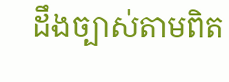ដឹងច្បាស់តាមពិត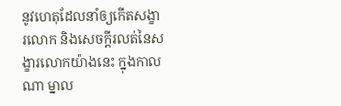នូវហេតុដែលនាំឲ្យកើតសង្ខារលោក និងសេចក្តីរលត់នៃសង្ខារលោកយ៉ាងនេះ ក្នុងកាលណា ម្នាល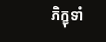ភិក្ខុទាំ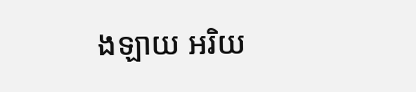ងឡាយ អរិយ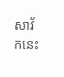សាវ័កនេះ